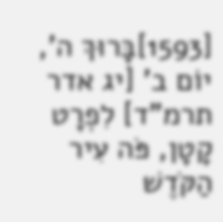[1593]בָּרוּךְ ה', יוֹם ב' [יג אדר תרמ"ד] לִפְרָט קָטָן, פֹּה עִיר הַקֹּדֶשׁ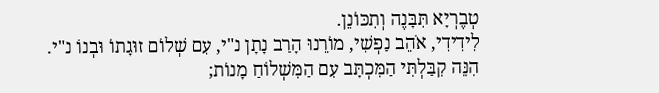טְבֶרְיָא תִּבָּנֶה וְתִכּוֹנֵן.
לִידִידִי, אֹהֵב נַפְשִׁי, מוֹרֵנוּ הָרַב נָתָן נ"י, עִם שְׁלוֹם זוּגָתוֹ וּבְנוֹ נ"י.
הִנֵּה קִבַּלְתִּי הַמִּכְתָּב עִם הַמִּשְׁלוֹחַ מָנוֹת;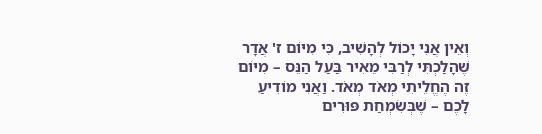וְאֵין אֲנִי יָכוֹל לְהָשִׁיב, כִּי מִיּוֹם ז' אֲדָר שֶׁהָלַכְתִּי לְרַבִּי מֵאִיר בַּעַל הַנֵּס – מִיּוֹם זֶה הֶחֱלֵיתִי מְאֹד מְאֹד. וַאֲנִי מוֹדִיעַ לָכֶם – שֶׁבְּשִׂמְחַת פּוּרִים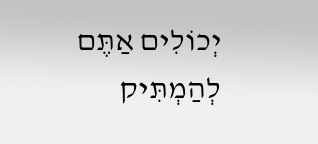יְכוֹלִים אַתֶּם לְהַמְתִּיק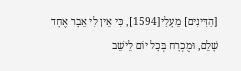[הַדִּינִים] מֵעָלַי[1594], כִּי אֵין לִי אֵבָר אֶחָד שָׁלֵם, וּמֻכְרָח בְּכָל יוֹם לֵישֵׁב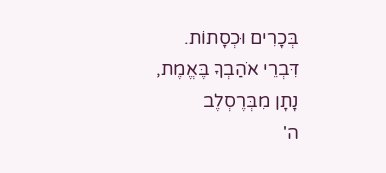בְּכָרִים וּכְסָתוֹת.
דִּבְרֵי אֹהַבְךָ בֶּאֱמֶת,
נָתָן מִבְּרֶסְלֶב
ה'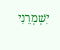יִשְׁמְרֵנִי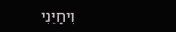וִיחַיֵּנִי